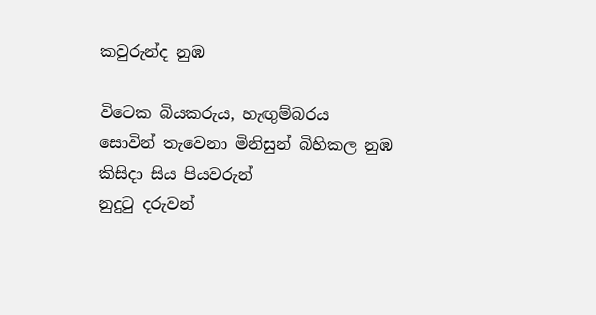කවුරුන්ද නුඹ

විටෙක බියකරුය, හැඟුම්බරය
සොවින් තැවෙනා මිනිසුන් බිහිකල නුඹ
කිසිදා සිය පියවරුන්
නුදුටු දරුවන්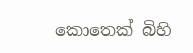කොතෙක් බිහි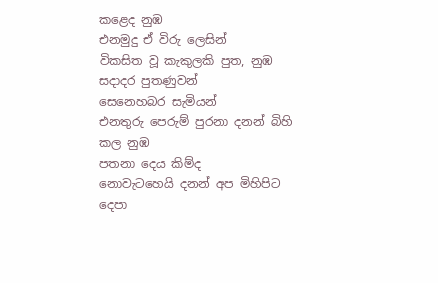කළෙද නුඹ
එනමුදු ඒ විරු ලෙසින්
විකසිත වූ කැකුලකි පුත, නුඹ
සදාදර පුතණුවන්
සෙනෙහබර සැමියන්
එනතුරු පෙරුම් පුරනා දනන් බිහි කල නුඹ
පතනා දෙය කිම්ද
නොවැටහෙයි දනන් අප මිහිපිට
දෙපා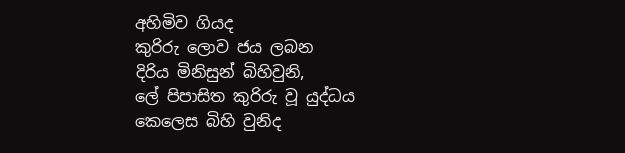අහිමිව ගියද
කුරිරු ලොව ජය ලබන
දිරිය මිනිසුන් බිහිවුනි,
ලේ පිපාසිත කුරිරු වූ යුද්ධය
කෙලෙස බිහි වුනිද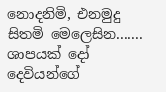නොදනිමි, එනමුදු සිතමි මෙලෙසින.......
ශාපයක් දෝ දෙවියන්ගේ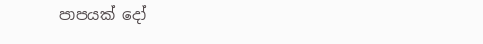පාපයක් දෝ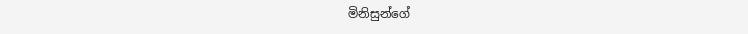මිනිසුන්ගේ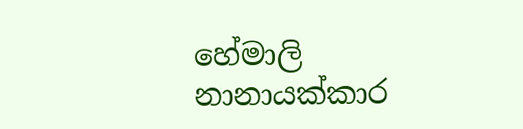හේමාලි නානායක්කාර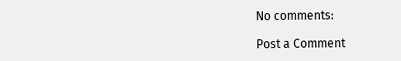No comments:

Post a Comment